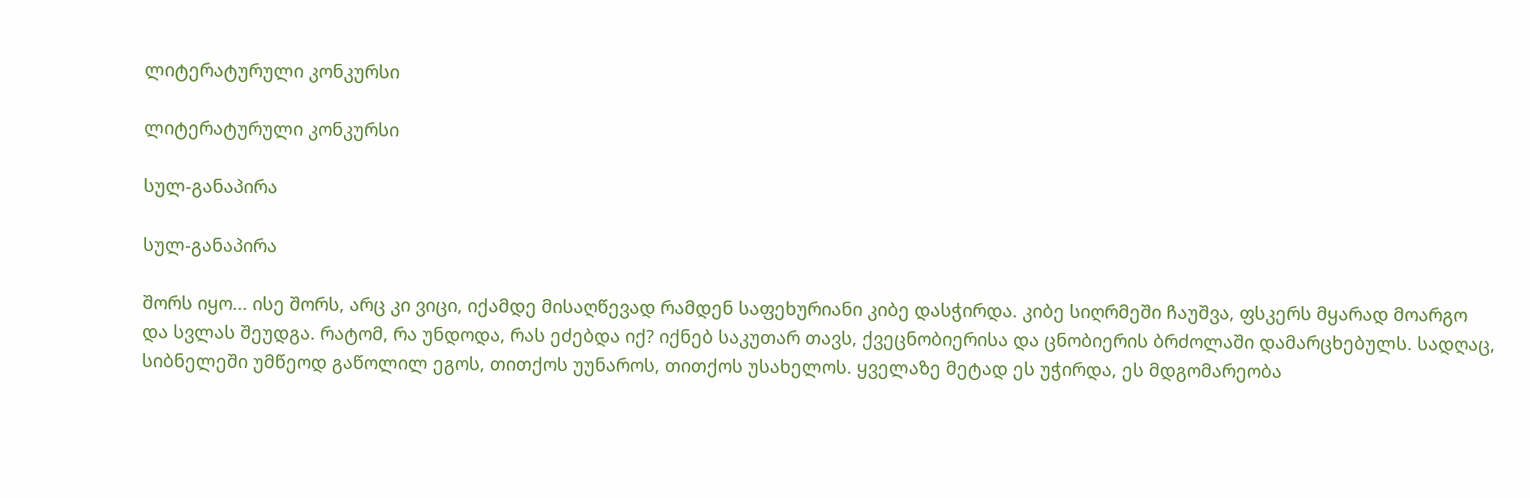ლიტერატურული კონკურსი

ლიტერატურული კონკურსი

სულ-განაპირა

სულ-განაპირა

შორს იყო... ისე შორს, არც კი ვიცი, იქამდე მისაღწევად რამდენ საფეხურიანი კიბე დასჭირდა. კიბე სიღრმეში ჩაუშვა, ფსკერს მყარად მოარგო და სვლას შეუდგა. რატომ, რა უნდოდა, რას ეძებდა იქ? იქნებ საკუთარ თავს, ქვეცნობიერისა და ცნობიერის ბრძოლაში დამარცხებულს. სადღაც, სიბნელეში უმწეოდ გაწოლილ ეგოს, თითქოს უუნაროს, თითქოს უსახელოს. ყველაზე მეტად ეს უჭირდა, ეს მდგომარეობა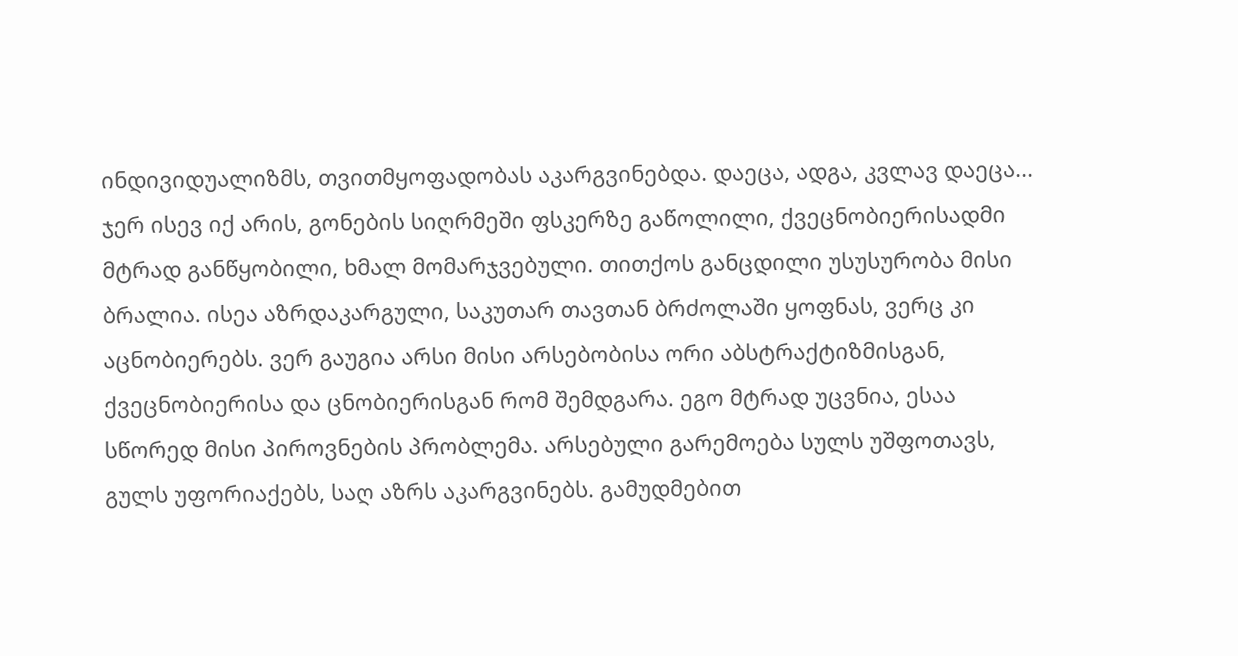ინდივიდუალიზმს, თვითმყოფადობას აკარგვინებდა. დაეცა, ადგა, კვლავ დაეცა... ჯერ ისევ იქ არის, გონების სიღრმეში ფსკერზე გაწოლილი, ქვეცნობიერისადმი მტრად განწყობილი, ხმალ მომარჯვებული. თითქოს განცდილი უსუსურობა მისი ბრალია. ისეა აზრდაკარგული, საკუთარ თავთან ბრძოლაში ყოფნას, ვერც კი აცნობიერებს. ვერ გაუგია არსი მისი არსებობისა ორი აბსტრაქტიზმისგან, ქვეცნობიერისა და ცნობიერისგან რომ შემდგარა. ეგო მტრად უცვნია, ესაა სწორედ მისი პიროვნების პრობლემა. არსებული გარემოება სულს უშფოთავს, გულს უფორიაქებს, საღ აზრს აკარგვინებს. გამუდმებით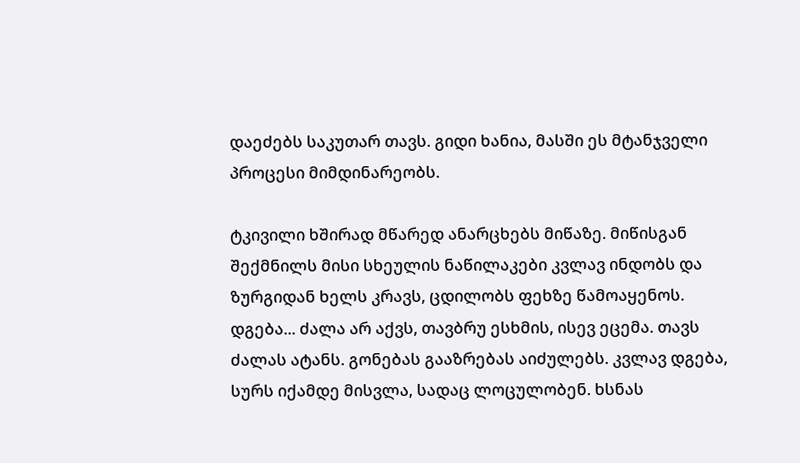დაეძებს საკუთარ თავს. გიდი ხანია, მასში ეს მტანჯველი პროცესი მიმდინარეობს.

ტკივილი ხშირად მწარედ ანარცხებს მიწაზე. მიწისგან შექმნილს მისი სხეულის ნაწილაკები კვლავ ინდობს და ზურგიდან ხელს კრავს, ცდილობს ფეხზე წამოაყენოს. დგება... ძალა არ აქვს, თავბრუ ესხმის, ისევ ეცემა. თავს ძალას ატანს. გონებას გააზრებას აიძულებს. კვლავ დგება, სურს იქამდე მისვლა, სადაც ლოცულობენ. ხსნას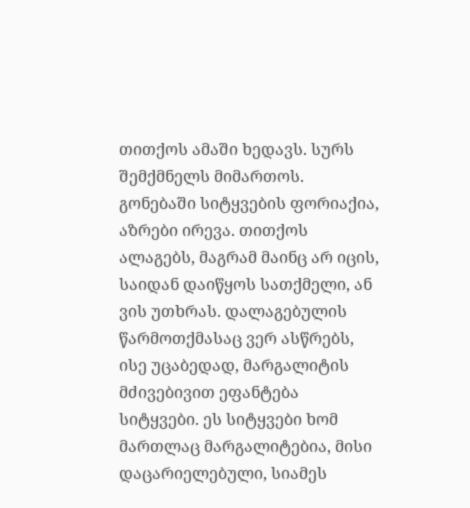თითქოს ამაში ხედავს. სურს შემქმნელს მიმართოს. გონებაში სიტყვების ფორიაქია, აზრები ირევა. თითქოს ალაგებს, მაგრამ მაინც არ იცის, საიდან დაიწყოს სათქმელი, ან ვის უთხრას. დალაგებულის წარმოთქმასაც ვერ ასწრებს, ისე უცაბედად, მარგალიტის მძივებივით ეფანტება სიტყვები. ეს სიტყვები ხომ მართლაც მარგალიტებია, მისი დაცარიელებული, სიამეს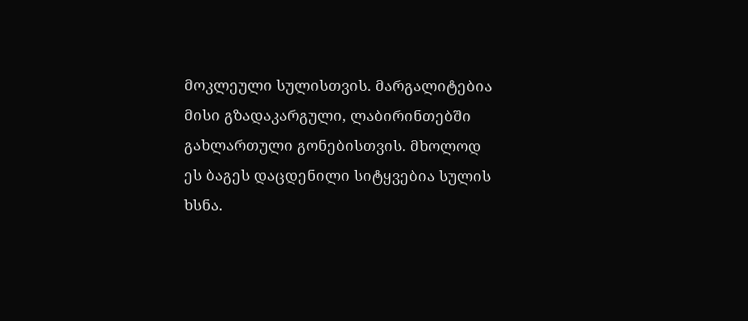მოკლეული სულისთვის. მარგალიტებია მისი გზადაკარგული, ლაბირინთებში გახლართული გონებისთვის. მხოლოდ ეს ბაგეს დაცდენილი სიტყვებია სულის ხსნა.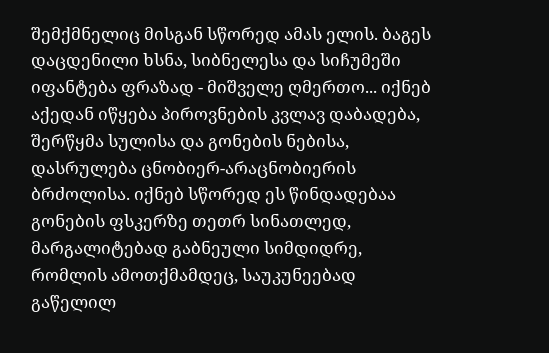შემქმნელიც მისგან სწორედ ამას ელის. ბაგეს დაცდენილი ხსნა, სიბნელესა და სიჩუმეში იფანტება ფრაზად - მიშველე ღმერთო... იქნებ აქედან იწყება პიროვნების კვლავ დაბადება, შერწყმა სულისა და გონების ნებისა, დასრულება ცნობიერ-არაცნობიერის ბრძოლისა. იქნებ სწორედ ეს წინდადებაა გონების ფსკერზე თეთრ სინათლედ, მარგალიტებად გაბნეული სიმდიდრე, რომლის ამოთქმამდეც, საუკუნეებად გაწელილ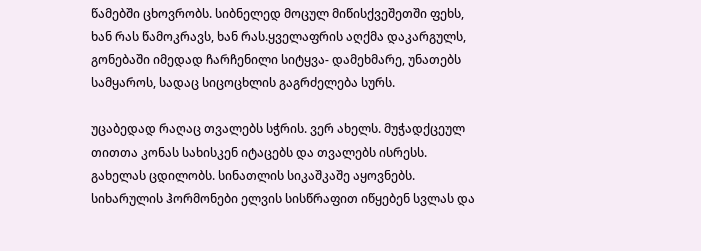წამებში ცხოვრობს. სიბნელედ მოცულ მიწისქვეშეთში ფეხს, ხან რას წამოკრავს, ხან რას.ყველაფრის აღქმა დაკარგულს, გონებაში იმედად ჩარჩენილი სიტყვა- დამეხმარე, უნათებს სამყაროს, სადაც სიცოცხლის გაგრძელება სურს.

უცაბედად რაღაც თვალებს სჭრის. ვერ ახელს. მუჭადქცეულ თითთა კონას სახისკენ იტაცებს და თვალებს ისრესს. გახელას ცდილობს. სინათლის სიკაშკაშე აყოვნებს. სიხარულის ჰორმონები ელვის სისწრაფით იწყებენ სვლას და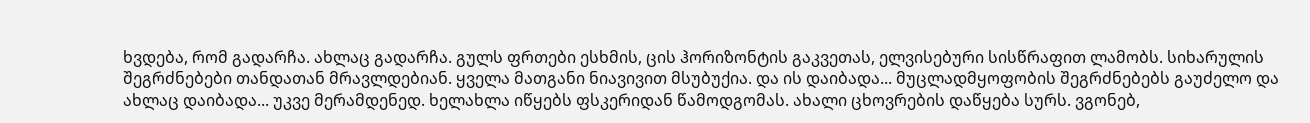ხვდება, რომ გადარჩა. ახლაც გადარჩა. გულს ფრთები ესხმის, ცის ჰორიზონტის გაკვეთას, ელვისებური სისწრაფით ლამობს. სიხარულის შეგრძნებები თანდათან მრავლდებიან. ყველა მათგანი ნიავივით მსუბუქია. და ის დაიბადა... მუცლადმყოფობის შეგრძნებებს გაუძელო და ახლაც დაიბადა... უკვე მერამდენედ. ხელახლა იწყებს ფსკერიდან წამოდგომას. ახალი ცხოვრების დაწყება სურს. ვგონებ,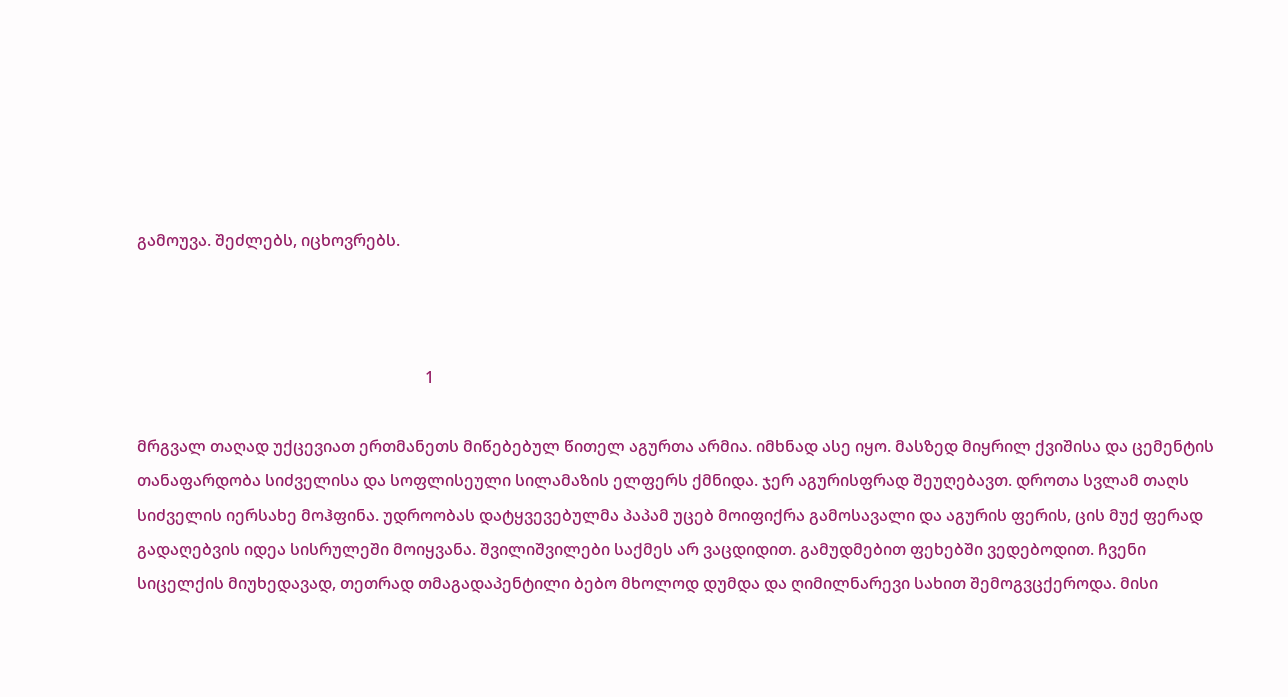გამოუვა. შეძლებს, იცხოვრებს.



                                                                        1

მრგვალ თაღად უქცევიათ ერთმანეთს მიწებებულ წითელ აგურთა არმია. იმხნად ასე იყო. მასზედ მიყრილ ქვიშისა და ცემენტის თანაფარდობა სიძველისა და სოფლისეული სილამაზის ელფერს ქმნიდა. ჯერ აგურისფრად შეუღებავთ. დროთა სვლამ თაღს სიძველის იერსახე მოჰფინა. უდროობას დატყვევებულმა პაპამ უცებ მოიფიქრა გამოსავალი და აგურის ფერის, ცის მუქ ფერად გადაღებვის იდეა სისრულეში მოიყვანა. შვილიშვილები საქმეს არ ვაცდიდით. გამუდმებით ფეხებში ვედებოდით. ჩვენი სიცელქის მიუხედავად, თეთრად თმაგადაპენტილი ბებო მხოლოდ დუმდა და ღიმილნარევი სახით შემოგვცქეროდა. მისი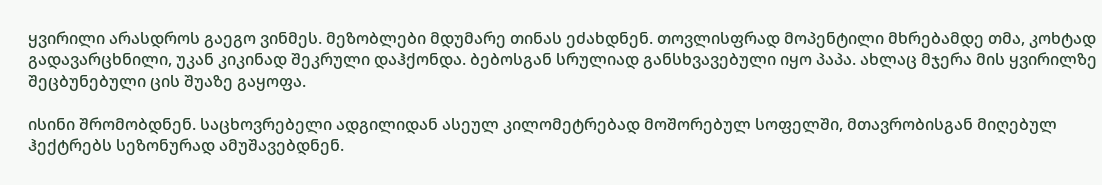ყვირილი არასდროს გაეგო ვინმეს. მეზობლები მდუმარე თინას ეძახდნენ. თოვლისფრად მოპენტილი მხრებამდე თმა, კოხტად გადავარცხნილი, უკან კიკინად შეკრული დაჰქონდა. ბებოსგან სრულიად განსხვავებული იყო პაპა. ახლაც მჯერა მის ყვირილზე შეცბუნებული ცის შუაზე გაყოფა.

ისინი შრომობდნენ. საცხოვრებელი ადგილიდან ასეულ კილომეტრებად მოშორებულ სოფელში, მთავრობისგან მიღებულ ჰექტრებს სეზონურად ამუშავებდნენ.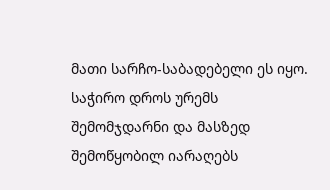მათი სარჩო-საბადებელი ეს იყო. საჭირო დროს ურემს შემომჯდარნი და მასზედ შემოწყობილ იარაღებს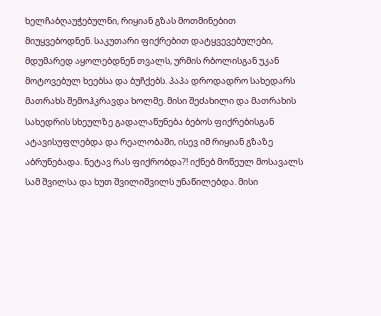ხელჩაბღაუჭებულნი, რიყიან გზას მოთმინებით მიუყვებოდნენ. საკუთარი ფიქრებით დატყვევებულები, მდუმარედ აყოლებდნენ თვალს, ურმის რბოლისგან უკან მოტოვებულ ხეებსა და ბუჩქებს. პაპა დროდადრო სახედარს მათრახს შემოჰკრავდა ხოლმე. მისი შეძახილი და მათრახის სახედრის სხეულზე გადალაწუნება ბებოს ფიქრებისგან ატავისუფლებდა და რეალობაში, ისევ იმ რიყიან გზაზე აბრუნებადა. ნეტავ რას ფიქრობდა?! იქნებ მოწეულ მოსავალს სამ შვილსა და ხუთ შვილიშვილს უნაწილებდა. მისი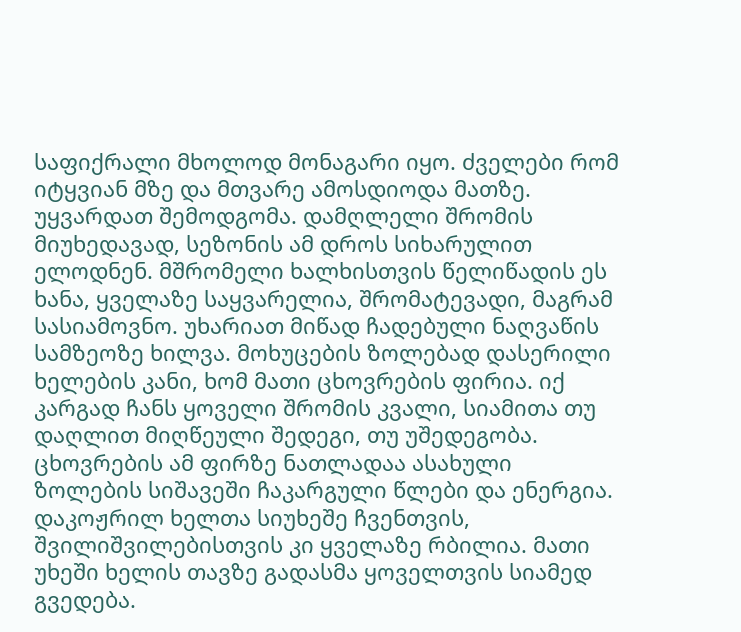საფიქრალი მხოლოდ მონაგარი იყო. ძველები რომ იტყვიან მზე და მთვარე ამოსდიოდა მათზე. უყვარდათ შემოდგომა. დამღლელი შრომის მიუხედავად, სეზონის ამ დროს სიხარულით ელოდნენ. მშრომელი ხალხისთვის წელიწადის ეს ხანა, ყველაზე საყვარელია, შრომატევადი, მაგრამ სასიამოვნო. უხარიათ მიწად ჩადებული ნაღვაწის სამზეოზე ხილვა. მოხუცების ზოლებად დასერილი ხელების კანი, ხომ მათი ცხოვრების ფირია. იქ კარგად ჩანს ყოველი შრომის კვალი, სიამითა თუ დაღლით მიღწეული შედეგი, თუ უშედეგობა. ცხოვრების ამ ფირზე ნათლადაა ასახული ზოლების სიშავეში ჩაკარგული წლები და ენერგია. დაკოჟრილ ხელთა სიუხეშე ჩვენთვის, შვილიშვილებისთვის კი ყველაზე რბილია. მათი უხეში ხელის თავზე გადასმა ყოველთვის სიამედ გვედება.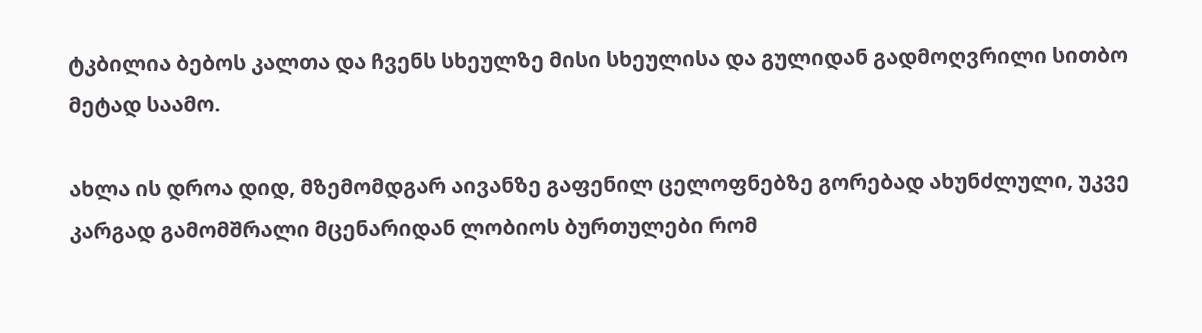ტკბილია ბებოს კალთა და ჩვენს სხეულზე მისი სხეულისა და გულიდან გადმოღვრილი სითბო მეტად საამო.

ახლა ის დროა დიდ, მზემომდგარ აივანზე გაფენილ ცელოფნებზე გორებად ახუნძლული, უკვე კარგად გამომშრალი მცენარიდან ლობიოს ბურთულები რომ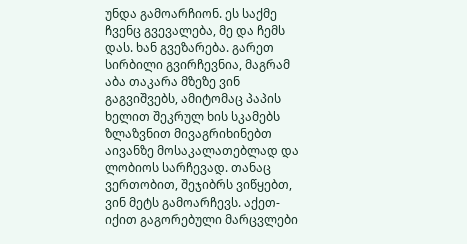უნდა გამოარჩიონ. ეს საქმე ჩვენც გვევალება, მე და ჩემს დას. ხან გვეზარება. გარეთ სირბილი გვირჩევნია, მაგრამ აბა თაკარა მზეზე ვინ გაგვიშვებს, ამიტომაც პაპის ხელით შეკრულ ხის სკამებს ზლაზვნით მივაგრიხინებთ აივანზე მოსაკალათებლად და ლობიოს სარჩევად. თანაც ვერთობით, შეჯიბრს ვიწყებთ, ვინ მეტს გამოარჩევს. აქეთ-იქით გაგორებული მარცვლები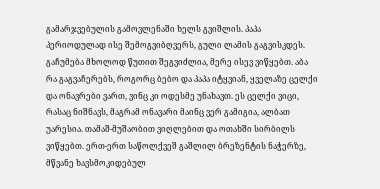გამარჯვებულის გამოვლენაში ხელს გვიშლის. პაპა პერიოდულად ისე შემოგვიბღვერს, გული ლამის გაგვისკდეს. გაჩუმება მხოლოდ წუთით შეგვიძლია, მერე ისევ ვიწყებთ. აბა რა გაგვაჩერებს, როგორც ბებო და პაპა იტყვიან, ყველაზე ცელქი და ონავრები ვართ, ვინც კი ოდესმე უნახავთ. ეს ცელქი ვიცი, რასაც ნიშნავს, მაგრამ ონავარი მაინც ვერ გამიგია, ალბათ უარესია. თამაშ-მუშაობით ვიღლებით და ოთახში სირბილს ვიწყებთ. ერთ-ერთ საწოლქვეშ გაშლილ ბრეზენტის ნაჭერზე, მწვანე ხავსმოკიდებულ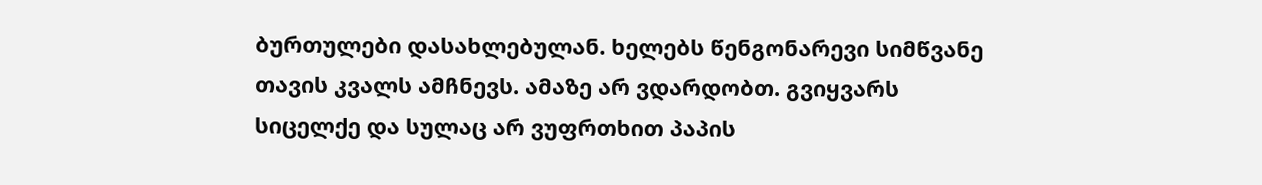ბურთულები დასახლებულან. ხელებს წენგონარევი სიმწვანე თავის კვალს ამჩნევს. ამაზე არ ვდარდობთ. გვიყვარს სიცელქე და სულაც არ ვუფრთხით პაპის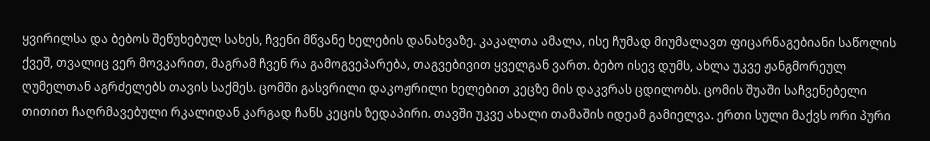ყვირილსა და ბებოს შეწუხებულ სახეს, ჩვენი მწვანე ხელების დანახვაზე. კაკალთა ამალა, ისე ჩუმად მიუმალავთ ფიცარნაგებიანი საწოლის ქვეშ, თვალიც ვერ მოვკარით, მაგრამ ჩვენ რა გამოგვეპარება, თაგვებივით ყველგან ვართ. ბებო ისევ დუმს, ახლა უკვე ჟანგმორეულ ღუმელთან აგრძელებს თავის საქმეს. ცომში გასვრილი დაკოჟრილი ხელებით კეცზე მის დაკვრას ცდილობს. ცომის შუაში საჩვენებელი თითით ჩაღრმავებული რკალიდან კარგად ჩანს კეცის ზედაპირი. თავში უკვე ახალი თამაშის იდეამ გამიელვა. ერთი სული მაქვს ორი პური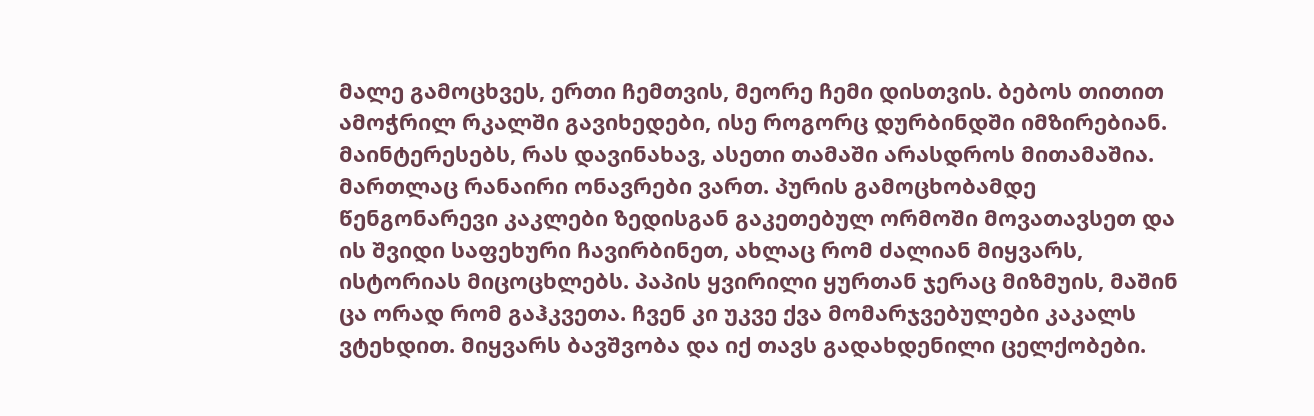მალე გამოცხვეს, ერთი ჩემთვის, მეორე ჩემი დისთვის. ბებოს თითით ამოჭრილ რკალში გავიხედები, ისე როგორც დურბინდში იმზირებიან. მაინტერესებს, რას დავინახავ, ასეთი თამაში არასდროს მითამაშია. მართლაც რანაირი ონავრები ვართ. პურის გამოცხობამდე წენგონარევი კაკლები ზედისგან გაკეთებულ ორმოში მოვათავსეთ და ის შვიდი საფეხური ჩავირბინეთ, ახლაც რომ ძალიან მიყვარს, ისტორიას მიცოცხლებს. პაპის ყვირილი ყურთან ჯერაც მიზმუის, მაშინ ცა ორად რომ გაჰკვეთა. ჩვენ კი უკვე ქვა მომარჯვებულები კაკალს ვტეხდით. მიყვარს ბავშვობა და იქ თავს გადახდენილი ცელქობები.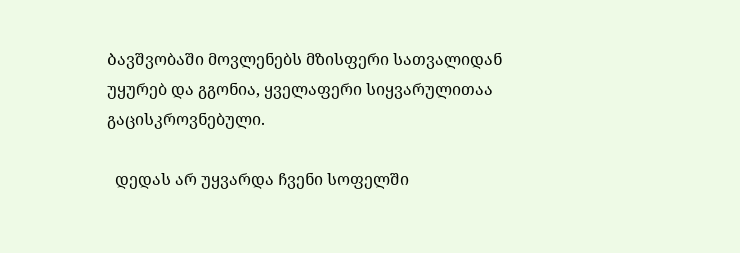Ბავშვობაში მოვლენებს მზისფერი სათვალიდან უყურებ და გგონია, ყველაფერი სიყვარულითაა გაცისკროვნებული.

  დედას არ უყვარდა ჩვენი სოფელში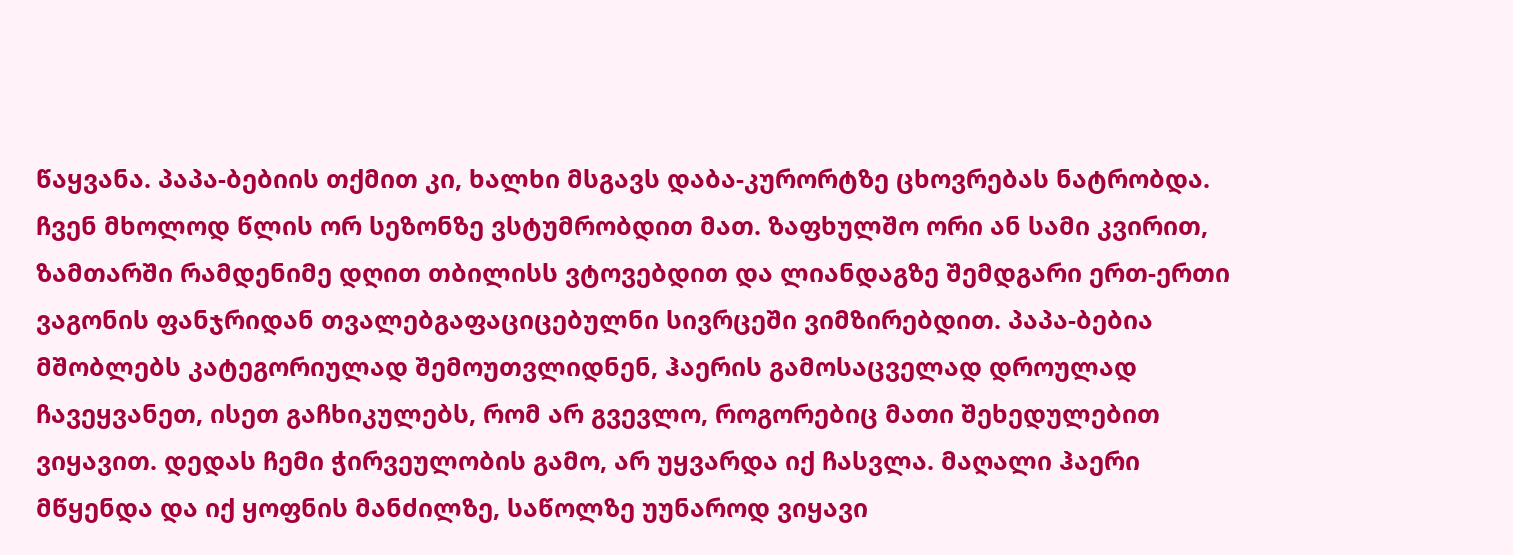წაყვანა. პაპა-ბებიის თქმით კი, ხალხი მსგავს დაბა-კურორტზე ცხოვრებას ნატრობდა. ჩვენ მხოლოდ წლის ორ სეზონზე ვსტუმრობდით მათ. ზაფხულშო ორი ან სამი კვირით, ზამთარში რამდენიმე დღით თბილისს ვტოვებდით და ლიანდაგზე შემდგარი ერთ-ერთი ვაგონის ფანჯრიდან თვალებგაფაციცებულნი სივრცეში ვიმზირებდით. პაპა-ბებია მშობლებს კატეგორიულად შემოუთვლიდნენ, ჰაერის გამოსაცველად დროულად ჩავეყვანეთ, ისეთ გაჩხიკულებს, რომ არ გვევლო, როგორებიც მათი შეხედულებით ვიყავით. დედას ჩემი ჭირვეულობის გამო, არ უყვარდა იქ ჩასვლა. მაღალი ჰაერი მწყენდა და იქ ყოფნის მანძილზე, საწოლზე უუნაროდ ვიყავი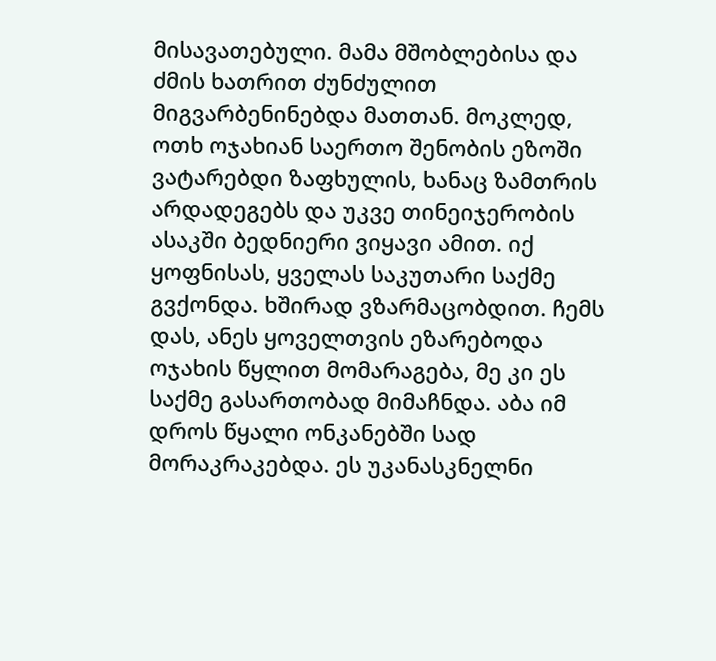მისავათებული. მამა მშობლებისა და ძმის ხათრით ძუნძულით მიგვარბენინებდა მათთან. მოკლედ, ოთხ ოჯახიან საერთო შენობის ეზოში ვატარებდი ზაფხულის, ხანაც ზამთრის არდადეგებს და უკვე თინეიჯერობის ასაკში ბედნიერი ვიყავი ამით. იქ ყოფნისას, ყველას საკუთარი საქმე გვქონდა. ხშირად ვზარმაცობდით. ჩემს დას, ანეს ყოველთვის ეზარებოდა ოჯახის წყლით მომარაგება, მე კი ეს საქმე გასართობად მიმაჩნდა. აბა იმ დროს წყალი ონკანებში სად მორაკრაკებდა. ეს უკანასკნელნი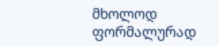მხოლოდ ფორმალურად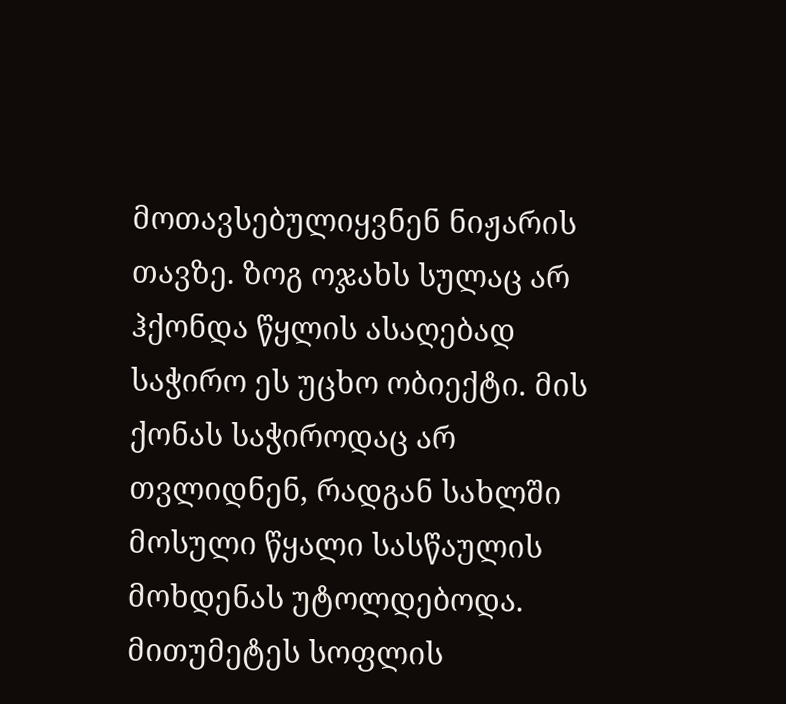მოთავსებულიყვნენ ნიჟარის თავზე. ზოგ ოჯახს სულაც არ ჰქონდა წყლის ასაღებად საჭირო ეს უცხო ობიექტი. მის ქონას საჭიროდაც არ თვლიდნენ, რადგან სახლში მოსული წყალი სასწაულის მოხდენას უტოლდებოდა. მითუმეტეს სოფლის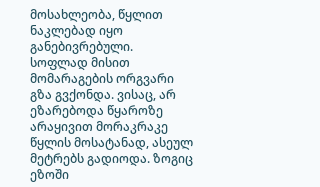მოსახლეობა, წყლით ნაკლებად იყო განებივრებული. სოფლად მისით მომარაგების ორგვარი გზა გვქონდა. ვისაც, არ ეზარებოდა წყაროზე არაყივით მორაკრაკე წყლის მოსატანად, ასეულ მეტრებს გადიოდა. ზოგიც ეზოში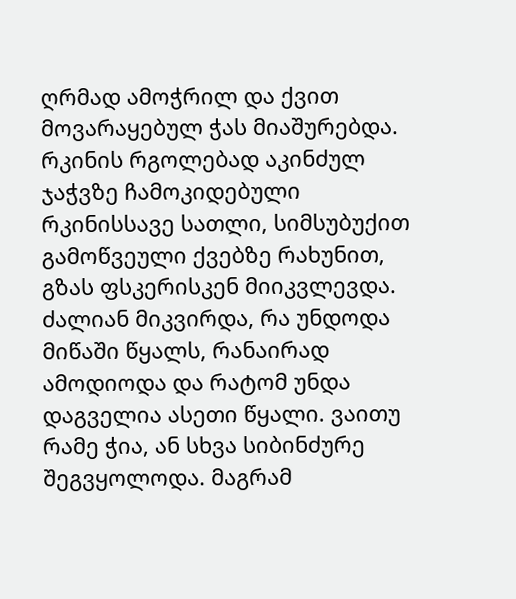ღრმად ამოჭრილ და ქვით მოვარაყებულ ჭას მიაშურებდა. რკინის რგოლებად აკინძულ ჯაჭვზე ჩამოკიდებული რკინისსავე სათლი, სიმსუბუქით გამოწვეული ქვებზე რახუნით, გზას ფსკერისკენ მიიკვლევდა. ძალიან მიკვირდა, რა უნდოდა მიწაში წყალს, რანაირად ამოდიოდა და რატომ უნდა დაგველია ასეთი წყალი. ვაითუ რამე ჭია, ან სხვა სიბინძურე შეგვყოლოდა. მაგრამ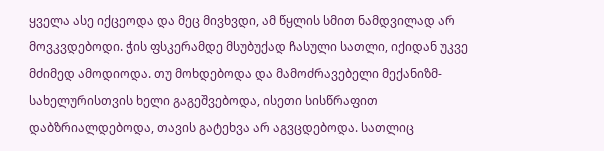ყველა ასე იქცეოდა და მეც მივხვდი, ამ წყლის სმით ნამდვილად არ მოვკვდებოდი. ჭის ფსკერამდე მსუბუქად ჩასული სათლი, იქიდან უკვე მძიმედ ამოდიოდა. თუ მოხდებოდა და მამოძრავებელი მექანიზმ-სახელურისთვის ხელი გაგეშვებოდა, ისეთი სისწრაფით დაბზრიალდებოდა, თავის გატეხვა არ აგვცდებოდა. სათლიც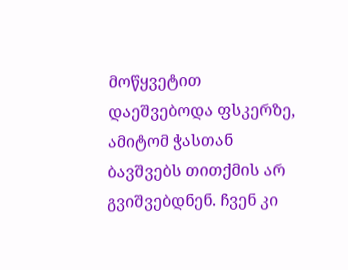მოწყვეტით დაეშვებოდა ფსკერზე, ამიტომ ჭასთან ბავშვებს თითქმის არ გვიშვებდნენ. ჩვენ კი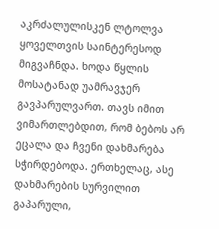აკრძალულისკენ ლტოლვა ყოველთვის საინტერესოდ მიგვაჩნდა. ხოდა წყლის მოსატანად უამრავჯერ გავპარულვართ. თავს იმით ვიმართლებდით, რომ ბებოს არ ეცალა და ჩვენი დახმარება სჭირდებოდა. ერთხელაც, ასე დახმარების სურვილით გაპარული,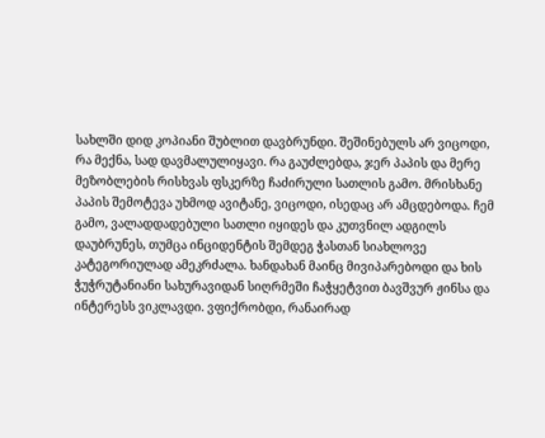სახლში დიდ კოპიანი შუბლით დავბრუნდი. შეშინებულს არ ვიცოდი, რა მექნა, სად დავმალულიყავი. რა გაუძლებდა, ჯერ პაპის და მერე მეზობლების რისხვას ფსკერზე ჩაძირული სათლის გამო. მრისხანე პაპის შემოტევა უხმოდ ავიტანე, ვიცოდი, ისედაც არ ამცდებოდა. ჩემ გამო, ვალადდადებული სათლი იყიდეს და კუთვნილ ადგილს დაუბრუნეს, თუმცა ინციდენტის შემდეგ ჭასთან სიახლოვე კატეგორიულად ამეკრძალა. ხანდახან მაინც მივიპარებოდი და ხის ჭუჭრუტანიანი სახურავიდან სიღრმეში ჩაჭყეტვით ბავშვურ ჟინსა და ინტერესს ვიკლავდი. ვფიქრობდი, რანაირად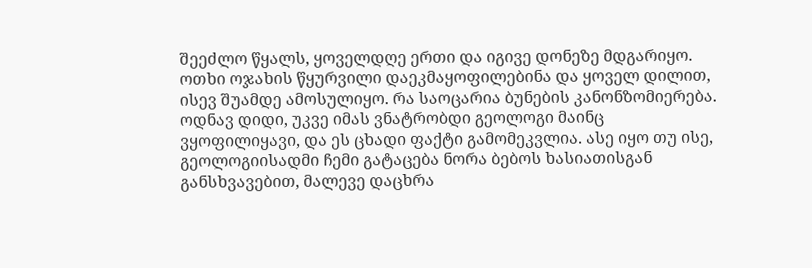შეეძლო წყალს, ყოველდღე ერთი და იგივე დონეზე მდგარიყო. ოთხი ოჯახის წყურვილი დაეკმაყოფილებინა და ყოველ დილით, ისევ შუამდე ამოსულიყო. რა საოცარია ბუნების კანონზომიერება. ოდნავ დიდი, უკვე იმას ვნატრობდი გეოლოგი მაინც ვყოფილიყავი, და ეს ცხადი ფაქტი გამომეკვლია. ასე იყო თუ ისე, გეოლოგიისადმი ჩემი გატაცება ნორა ბებოს ხასიათისგან განსხვავებით, მალევე დაცხრა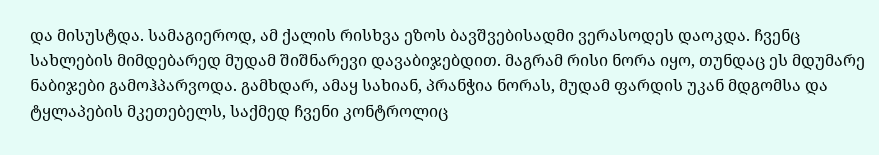და მისუსტდა. სამაგიეროდ, ამ ქალის რისხვა ეზოს ბავშვებისადმი ვერასოდეს დაოკდა. ჩვენც სახლების მიმდებარედ მუდამ შიშნარევი დავაბიჯებდით. მაგრამ რისი ნორა იყო, თუნდაც ეს მდუმარე ნაბიჯები გამოჰპარვოდა. გამხდარ, ამაყ სახიან, პრანჭია ნორას, მუდამ ფარდის უკან მდგომსა და ტყლაპების მკეთებელს, საქმედ ჩვენი კონტროლიც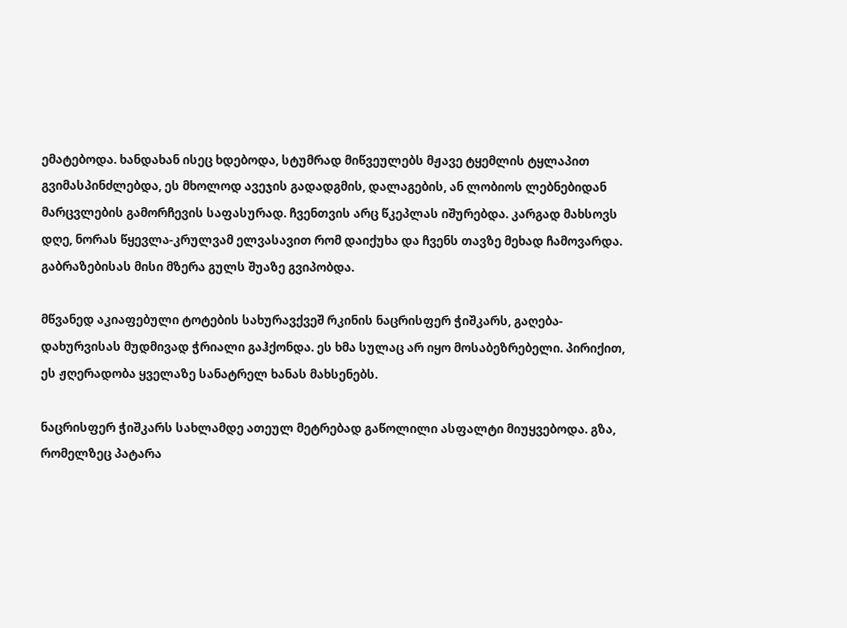ემატებოდა. ხანდახან ისეც ხდებოდა, სტუმრად მიწვეულებს მჟავე ტყემლის ტყლაპით გვიმასპინძლებდა, ეს მხოლოდ ავეჯის გადადგმის, დალაგების, ან ლობიოს ლებნებიდან მარცვლების გამორჩევის საფასურად. ჩვენთვის არც წკეპლას იშურებდა. კარგად მახსოვს დღე, ნორას წყევლა-კრულვამ ელვასავით რომ დაიქუხა და ჩვენს თავზე მეხად ჩამოვარდა. გაბრაზებისას მისი მზერა გულს შუაზე გვიპობდა.

მწვანედ აკიაფებული ტოტების სახურავქვეშ რკინის ნაცრისფერ ჭიშკარს, გაღება-დახურვისას მუდმივად ჭრიალი გაჰქონდა. ეს ხმა სულაც არ იყო მოსაბეზრებელი. პირიქით, ეს ჟღერადობა ყველაზე სანატრელ ხანას მახსენებს.

ნაცრისფერ ჭიშკარს სახლამდე ათეულ მეტრებად გაწოლილი ასფალტი მიუყვებოდა. გზა, რომელზეც პატარა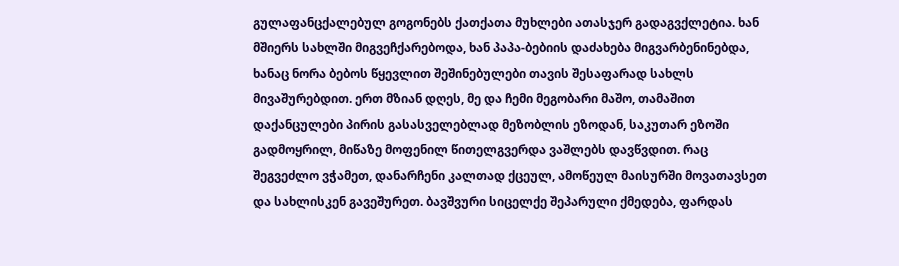გულაფანცქალებულ გოგონებს ქათქათა მუხლები ათასჯერ გადაგვქლეტია. ხან მშიერს სახლში მიგვეჩქარებოდა, ხან პაპა-ბებიის დაძახება მიგვარბენინებდა, ხანაც ნორა ბებოს წყევლით შეშინებულები თავის შესაფარად სახლს მივაშურებდით. ერთ მზიან დღეს, მე და ჩემი მეგობარი მაშო, თამაშით დაქანცულები პირის გასასველებლად მეზობლის ეზოდან, საკუთარ ეზოში გადმოყრილ, მიწაზე მოფენილ წითელგვერდა ვაშლებს დავწვდით. რაც შეგვეძლო ვჭამეთ, დანარჩენი კალთად ქცეულ, ამოწეულ მაისურში მოვათავსეთ და სახლისკენ გავეშურეთ. ბავშვური სიცელქე შეპარული ქმედება, ფარდას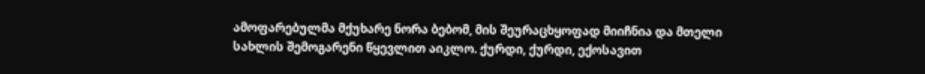ამოფარებულმა მქუხარე ნორა ბებომ, მის შეურაცხყოფად მიიჩნია და მთელი სახლის შემოგარენი წყევლით აიკლო. ქურდი, ქურდი, ექოსავით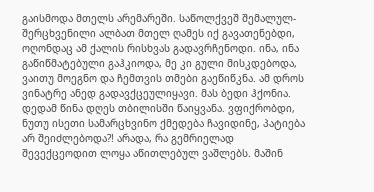გაისმოდა მთელს არემარეში. საწოლქვეშ შემალულ-შერცხვენილი ალბათ მთელ ღამეს იქ გავათენებდი, ოღონდაც ამ ქალის რისხვას გადავრჩენოდი. ინა, ინა გაწიწმატებული გაჰკიოდა, მე კი გული მისკდებოდა, ვაითუ მოეგნო და ჩემთვის თმები გაეწიწკნა. ამ დროს ვინატრე ანედ გადავქცეულიყავი. მას ბედი ჰქონია. დედამ წინა დღეს თბილისში წაიყვანა. ვფიქრობდი, ნუთუ ისეთი სამარცხვინო ქმედება ჩავიდინე, პატიება არ შეიძლებოდა?! არადა, რა გემრიელად შევექცეოდით ლოყა აწითლებულ ვაშლებს. მაშინ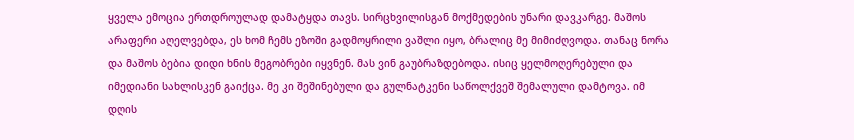ყველა ემოცია ერთდროულად დამატყდა თავს. სირცხვილისგან მოქმედების უნარი დავკარგე. მაშოს არაფერი აღელვებდა, ეს ხომ ჩემს ეზოში გადმოყრილი ვაშლი იყო, ბრალიც მე მიმიძღვოდა. თანაც ნორა და მაშოს ბებია დიდი ხნის მეგობრები იყვნენ. მას ვინ გაუბრაზდებოდა. ისიც ყელმოღერებული და იმედიანი სახლისკენ გაიქცა. მე კი შეშინებული და გულნატკენი საწოლქვეშ შემალული დამტოვა. იმ დღის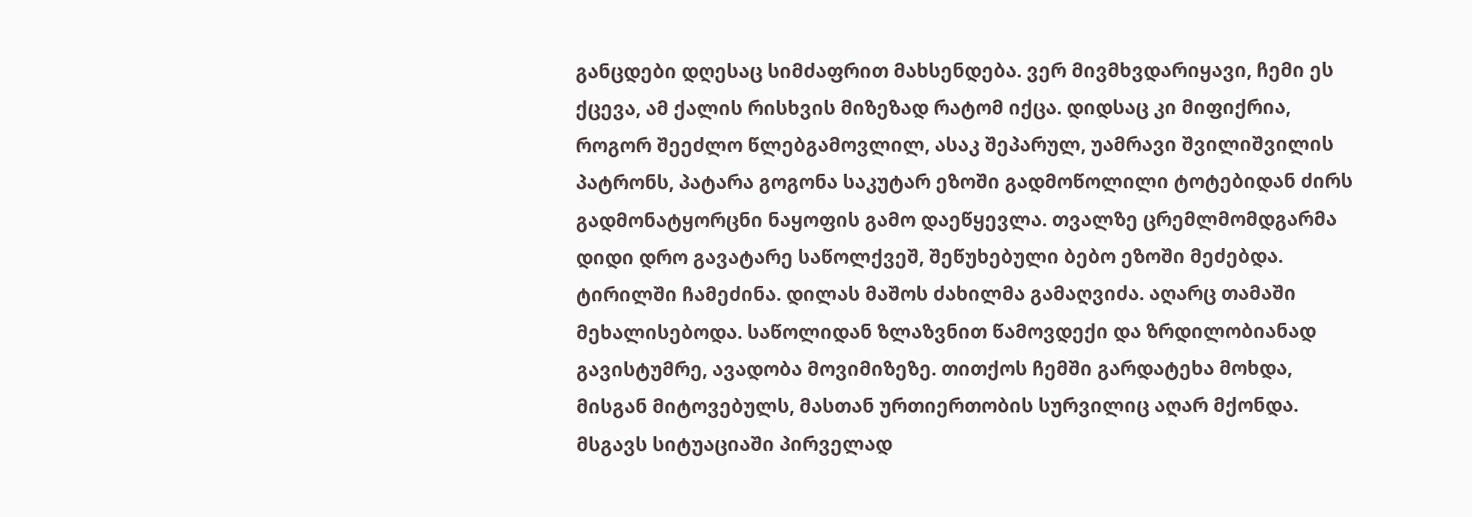განცდები დღესაც სიმძაფრით მახსენდება. ვერ მივმხვდარიყავი, ჩემი ეს ქცევა, ამ ქალის რისხვის მიზეზად რატომ იქცა. დიდსაც კი მიფიქრია, როგორ შეეძლო წლებგამოვლილ, ასაკ შეპარულ, უამრავი შვილიშვილის პატრონს, პატარა გოგონა საკუტარ ეზოში გადმოწოლილი ტოტებიდან ძირს გადმონატყორცნი ნაყოფის გამო დაეწყევლა. თვალზე ცრემლმომდგარმა დიდი დრო გავატარე საწოლქვეშ, შეწუხებული ბებო ეზოში მეძებდა. ტირილში ჩამეძინა. დილას მაშოს ძახილმა გამაღვიძა. აღარც თამაში მეხალისებოდა. საწოლიდან ზლაზვნით წამოვდექი და ზრდილობიანად გავისტუმრე, ავადობა მოვიმიზეზე. თითქოს ჩემში გარდატეხა მოხდა, მისგან მიტოვებულს, მასთან ურთიერთობის სურვილიც აღარ მქონდა. მსგავს სიტუაციაში პირველად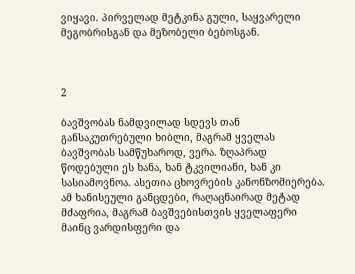ვიყავი. პირველად მეტკინა გული, საყვარელი მეგობრისგან და მეზობელი ბებოსგან.



2

ბავშვობას ნამდვილად სდევს თან განსაკუთრებული ხიბლი, მაგრამ ყველას ბავშვობას სამწუხაროდ, ვერა. ზღაპრად წოდებული ეს ხანა, ხან ტკვილიანი, ხან კი სასიამოვნოა. ასეთია ცხოვრების კანონზომიერება. ამ ხანისეული განცდები, რაღაცნაირად მეტად მძაფრია, მაგრამ ბავშვებისთვის ყველაფერი მაინც ვარდისფერი და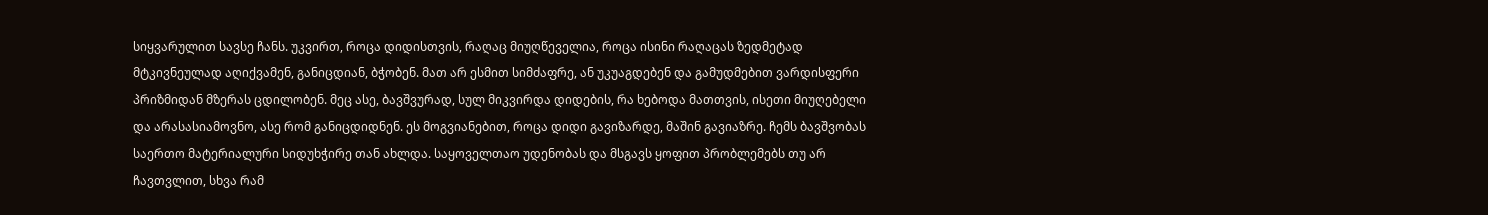სიყვარულით სავსე ჩანს. უკვირთ, როცა დიდისთვის, რაღაც მიუღწეველია, როცა ისინი რაღაცას ზედმეტად მტკივნეულად აღიქვამენ, განიცდიან, ბჭობენ. მათ არ ესმით სიმძაფრე, ან უკუაგდებენ და გამუდმებით ვარდისფერი პრიზმიდან მზერას ცდილობენ. მეც ასე, ბავშვურად, სულ მიკვირდა დიდების, რა ხებოდა მათთვის, ისეთი მიუღებელი და არასასიამოვნო, ასე რომ განიცდიდნენ. ეს მოგვიანებით, როცა დიდი გავიზარდე, მაშინ გავიაზრე. ჩემს ბავშვობას საერთო მატერიალური სიდუხჭირე თან ახლდა. საყოველთაო უდენობას და მსგავს ყოფით პრობლემებს თუ არ ჩავთვლით, სხვა რამ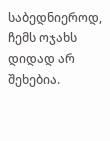საბედნიეროდ, ჩემს ოჯახს დიდად არ შეხებია.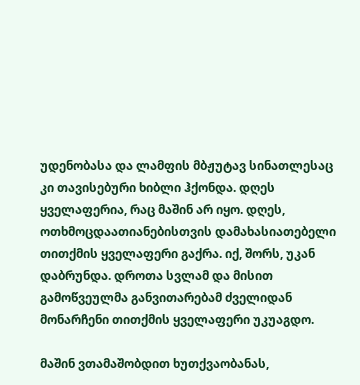უდენობასა და ლამფის მბჟუტავ სინათლესაც კი თავისებური ხიბლი ჰქონდა. დღეს ყველაფერია, რაც მაშინ არ იყო. დღეს, ოთხმოცდაათიანებისთვის დამახასიათებელი თითქმის ყველაფერი გაქრა. იქ, შორს, უკან დაბრუნდა. დროთა სვლამ და მისით გამოწვეულმა განვითარებამ ძველიდან მონარჩენი თითქმის ყველაფერი უკუაგდო.

მაშინ ვთამაშობდით ხუთქვაობანას,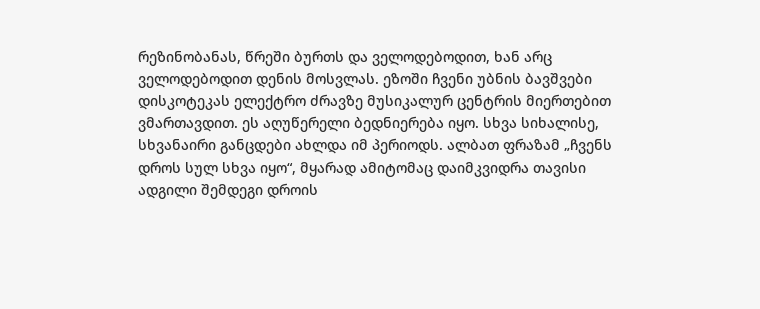რეზინობანას, წრეში ბურთს და ველოდებოდით, ხან არც ველოდებოდით დენის მოსვლას. ეზოში ჩვენი უბნის ბავშვები დისკოტეკას ელექტრო ძრავზე მუსიკალურ ცენტრის მიერთებით ვმართავდით. ეს აღუწერელი ბედნიერება იყო. სხვა სიხალისე, სხვანაირი განცდები ახლდა იმ პერიოდს. ალბათ ფრაზამ „ჩვენს დროს სულ სხვა იყო“, მყარად ამიტომაც დაიმკვიდრა თავისი ადგილი შემდეგი დროის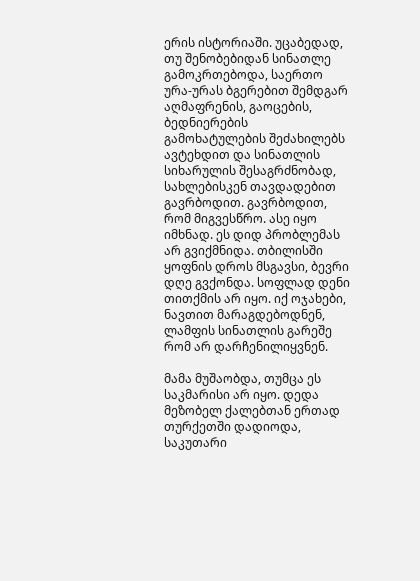ერის ისტორიაში. უცაბედად, თუ შენობებიდან სინათლე გამოკრთებოდა, საერთო ურა-ურას ბგერებით შემდგარ აღმაფრენის, გაოცების, ბედნიერების გამოხატულების შეძახილებს ავტეხდით და სინათლის სიხარულის შესაგრძნობად, სახლებისკენ თავდადებით გავრბოდით. გავრბოდით, რომ მიგვესწრო. ასე იყო იმხნად. ეს დიდ პრობლემას არ გვიქმნიდა. თბილისში ყოფნის დროს მსგავსი, ბევრი დღე გვქონდა. სოფლად დენი თითქმის არ იყო. იქ ოჯახები, ნავთით მარაგდებოდნენ, ლამფის სინათლის გარეშე რომ არ დარჩენილიყვნენ.

მამა მუშაობდა, თუმცა ეს საკმარისი არ იყო. დედა მეზობელ ქალებთან ერთად თურქეთში დადიოდა, საკუთარი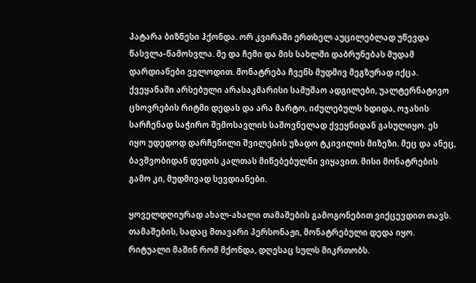პატარა ბიზნესი ჰქონდა. ორ კვირაში ერთხელ აუცილებლად უწევდა წასვლა-წამოსვლა. მე და ჩემი და მის სახლში დაბრუნებას მუდამ დარდიანები ველოდით. მონატრება ჩვენს მუდმივ მეგზურად იქცა. ქვეყანაში არსებული არასაკმარისი სამუშაო ადგილები, უალტერნატივო ცხოვრების რიტმი დედას და არა მარტო, იძულებულს ხდიდა, ოჯახის სარჩენად საჭირო შემოსავლის საშოვნელად ქვეყნიდან გასულიყო. ეს იყო უდედოდ დარჩენილი შვილების უზადო ტკივილის მიზეზი. მეც და ანეც, ბავშვობიდან დედის კალთას მიწებებულნი ვიყავით. მისი მონატრების გამო კი, მუდმივად სევდიანები.

ყოველდღიურად ახალ-ახალი თამაშების გამოგონებით ვიქცევდით თავს. თამაშების, სადაც მთავარი პერსონაჟი, მონატრებული დედა იყო. რიტუალი მაშინ რომ მქონდა, დღესაც სულს მიკრთობს.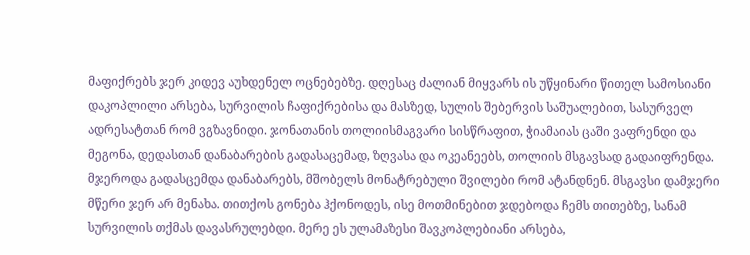მაფიქრებს ჯერ კიდევ აუხდენელ ოცნებებზე. დღესაც ძალიან მიყვარს ის უწყინარი წითელ სამოსიანი დაკოპლილი არსება, სურვილის ჩაფიქრებისა და მასზედ, სულის შებერვის საშუალებით, სასურველ ადრესატთან რომ ვგზავნიდი. ჯონათანის თოლიისმაგვარი სისწრაფით, ჭიამაიას ცაში ვაფრენდი და მეგონა, დედასთან დანაბარების გადასაცემად, ზღვასა და ოკეანეებს, თოლიის მსგავსად გადაიფრენდა. მჯეროდა გადასცემდა დანაბარებს, მშობელს მონატრებული შვილები რომ ატანდნენ. მსგავსი დამჯერი მწერი ჯერ არ მენახა. თითქოს გონება ჰქონოდეს, ისე მოთმინებით ჯდებოდა ჩემს თითებზე, სანამ სურვილის თქმას დავასრულებდი. მერე ეს ულამაზესი შავკოპლებიანი არსება,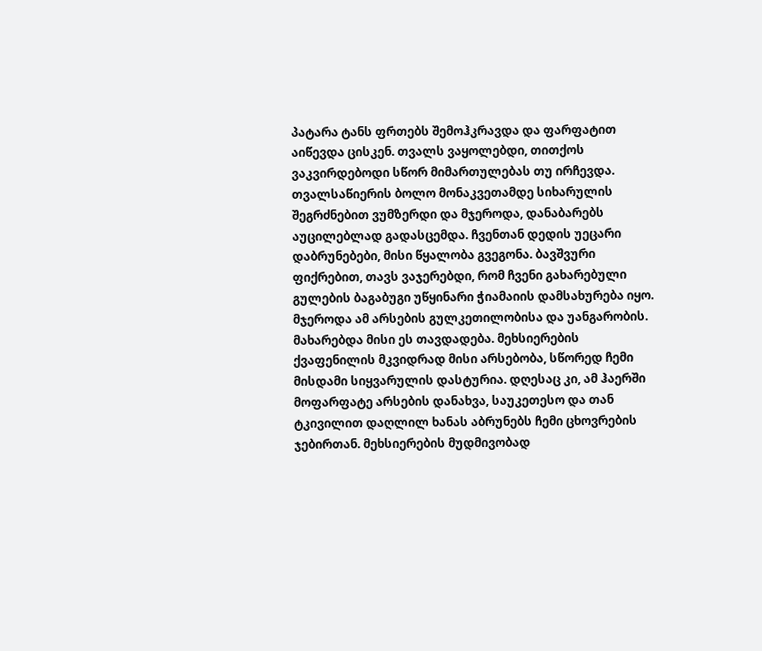პატარა ტანს ფრთებს შემოჰკრავდა და ფარფატით აიწევდა ცისკენ. თვალს ვაყოლებდი, თითქოს ვაკვირდებოდი სწორ მიმართულებას თუ ირჩევდა. თვალსაწიერის ბოლო მონაკვეთამდე სიხარულის შეგრძნებით ვუმზერდი და მჯეროდა, დანაბარებს აუცილებლად გადასცემდა. ჩვენთან დედის უეცარი დაბრუნებები, მისი წყალობა გვეგონა. ბავშვური ფიქრებით, თავს ვაჯერებდი, რომ ჩვენი გახარებული გულების ბაგაბუგი უწყინარი ჭიამაიის დამსახურება იყო. მჯეროდა ამ არსების გულკეთილობისა და უანგარობის. მახარებდა მისი ეს თავდადება. მეხსიერების ქვაფენილის მკვიდრად მისი არსებობა, სწორედ ჩემი მისდამი სიყვარულის დასტურია. დღესაც კი, ამ ჰაერში მოფარფატე არსების დანახვა, საუკეთესო და თან ტკივილით დაღლილ ხანას აბრუნებს ჩემი ცხოვრების ჯებირთან. მეხსიერების მუდმივობად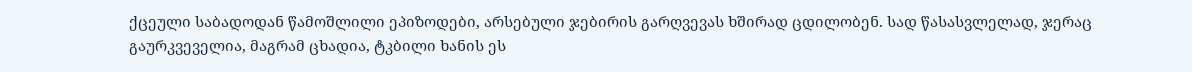ქცეული საბადოდან წამოშლილი ეპიზოდები, არსებული ჯებირის გარღვევას ხშირად ცდილობენ. სად წასასვლელად, ჯერაც გაურკვეველია, მაგრამ ცხადია, ტკბილი ხანის ეს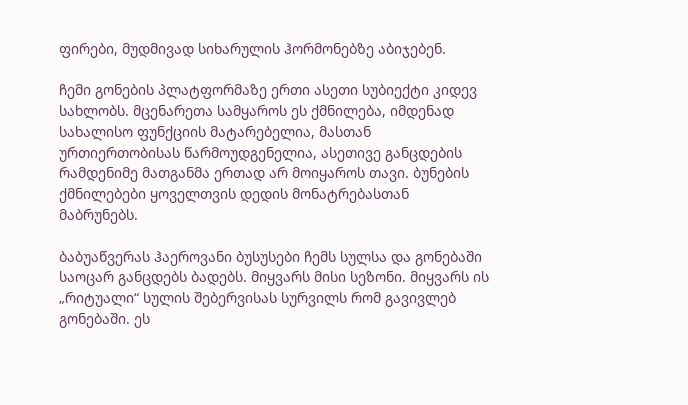ფირები, მუდმივად სიხარულის ჰორმონებზე აბიჯებენ.

ჩემი გონების პლატფორმაზე ერთი ასეთი სუბიექტი კიდევ სახლობს. მცენარეთა სამყაროს ეს ქმნილება, იმდენად სახალისო ფუნქციის მატარებელია, მასთან ურთიერთობისას წარმოუდგენელია, ასეთივე განცდების რამდენიმე მათგანმა ერთად არ მოიყაროს თავი. ბუნების ქმნილებები ყოველთვის დედის მონატრებასთან მაბრუნებს.

ბაბუაწვერას ჰაეროვანი ბუსუსები ჩემს სულსა და გონებაში საოცარ განცდებს ბადებს. მიყვარს მისი სეზონი. მიყვარს ის „რიტუალი“ სულის შებერვისას სურვილს რომ გავივლებ გონებაში. ეს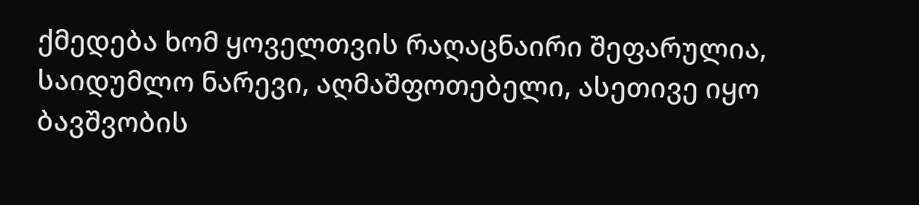ქმედება ხომ ყოველთვის რაღაცნაირი შეფარულია, საიდუმლო ნარევი, აღმაშფოთებელი, ასეთივე იყო ბავშვობის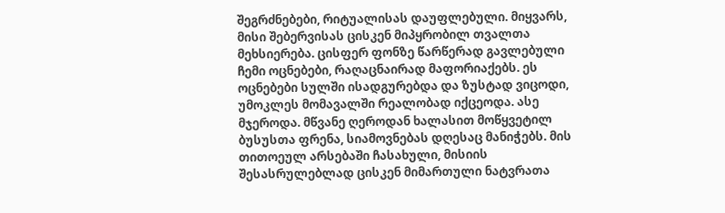შეგრძნებები, რიტუალისას დაუფლებული. მიყვარს, მისი შებერვისას ცისკენ მიპყრობილ თვალთა მეხსიერება. ცისფერ ფონზე წარწერად გავლებული ჩემი ოცნებები, რაღაცნაირად მაფორიაქებს. ეს ოცნებები სულში ისადგურებდა და ზუსტად ვიცოდი, უმოკლეს მომავალში რეალობად იქცეოდა. ასე მჯეროდა. მწვანე ღეროდან ხალასით მოწყვეტილ ბუსუსთა ფრენა, სიამოვნებას დღესაც მანიჭებს. მის თითოეულ არსებაში ჩასახული, მისიის შესასრულებლად ცისკენ მიმართული ნატვრათა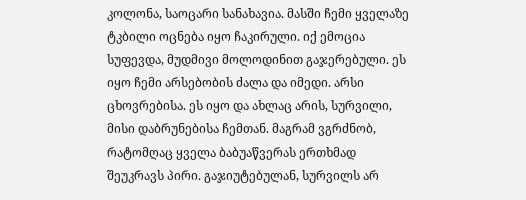კოლონა, საოცარი სანახავია. მასში ჩემი ყველაზე ტკბილი ოცნება იყო ჩაკირული. იქ ემოცია სუფევდა, მუდმივი მოლოდინით გაჯერებული. ეს იყო ჩემი არსებობის ძალა და იმედი. არსი ცხოვრებისა. ეს იყო და ახლაც არის, სურვილი, მისი დაბრუნებისა ჩემთან. მაგრამ ვგრძნობ, რატომღაც ყველა ბაბუაწვერას ერთხმად შეუკრავს პირი. გაჯიუტებულან, სურვილს არ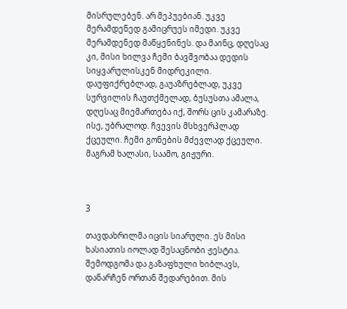მისრულებენ. არ მეპუებიან. უკვე მერამდენედ გამიცრუეს იმედი. უკვე მერამდენედ მაწყენინეს. და მაინც, დღესაც კი, მისი ხილვა ჩემი ბავშვობაა დედის სიყვარულისკენ მიდრეკილი. დაუფიქრებლად, გაუაზრებლად, უკვე სურვილის ჩაუთქმელად, ბუსუსთა ამალა, დღესაც მიემართება იქ, შორს ცის კამარაზე. ისე, უბრალოდ. ჩვევის მსხვერპლად ქცეული. ჩემი გონების მძევლად ქცეული. მაგრამ ხალასი, საამო, გიჟური.



3

თავდახრილმა იცის სიარული. ეს მისი ხასიათის იოლად შესაცნობი ჟესტია. შემოდგომა და გაზაფხული ხიბლავს, დანარჩენ ორთან შედარებით. მის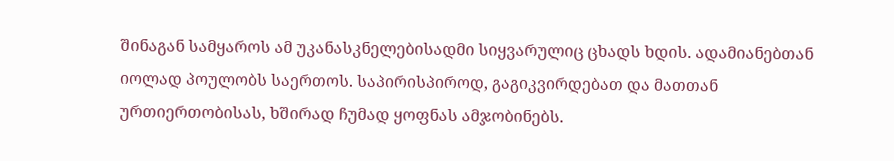შინაგან სამყაროს ამ უკანასკნელებისადმი სიყვარულიც ცხადს ხდის. ადამიანებთან იოლად პოულობს საერთოს. საპირისპიროდ, გაგიკვირდებათ და მათთან ურთიერთობისას, ხშირად ჩუმად ყოფნას ამჯობინებს.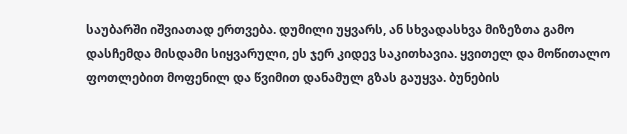საუბარში იშვიათად ერთვება. დუმილი უყვარს, ან სხვადასხვა მიზეზთა გამო დასჩემდა მისდამი სიყვარული, ეს ჯერ კიდევ საკითხავია. ყვითელ და მოწითალო ფოთლებით მოფენილ და წვიმით დანამულ გზას გაუყვა. ბუნების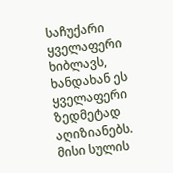საჩუქარი ყველაფერი ხიბლავს, ხანდახან ეს ყველაფერი ზედმეტად აღიზიანებს. მისი სულის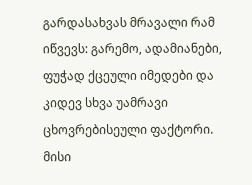გარდასახვას მრავალი რამ იწვევს: გარემო, ადამიანები, ფუჭად ქცეული იმედები და კიდევ სხვა უამრავი ცხოვრებისეული ფაქტორი. მისი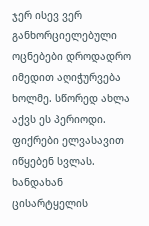ჯერ ისევ ვერ განხორციელებული ოცნებები დროდადრო იმედით აღიჭურვება ხოლმე. სწორედ ახლა აქვს ეს პერიოდი. ფიქრები ელვასავით იწყებენ სვლას. ხანდახან ცისარტყელის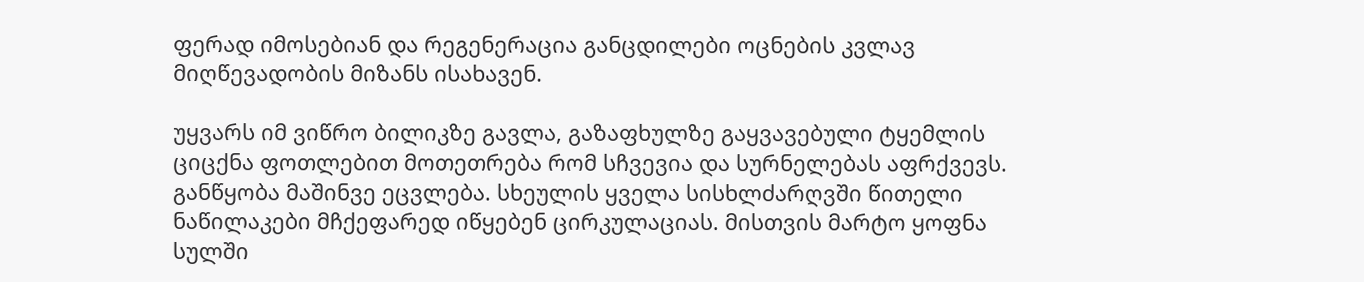ფერად იმოსებიან და რეგენერაცია განცდილები ოცნების კვლავ მიღწევადობის მიზანს ისახავენ.

უყვარს იმ ვიწრო ბილიკზე გავლა, გაზაფხულზე გაყვავებული ტყემლის ციცქნა ფოთლებით მოთეთრება რომ სჩვევია და სურნელებას აფრქვევს. განწყობა მაშინვე ეცვლება. სხეულის ყველა სისხლძარღვში წითელი ნაწილაკები მჩქეფარედ იწყებენ ცირკულაციას. მისთვის მარტო ყოფნა სულში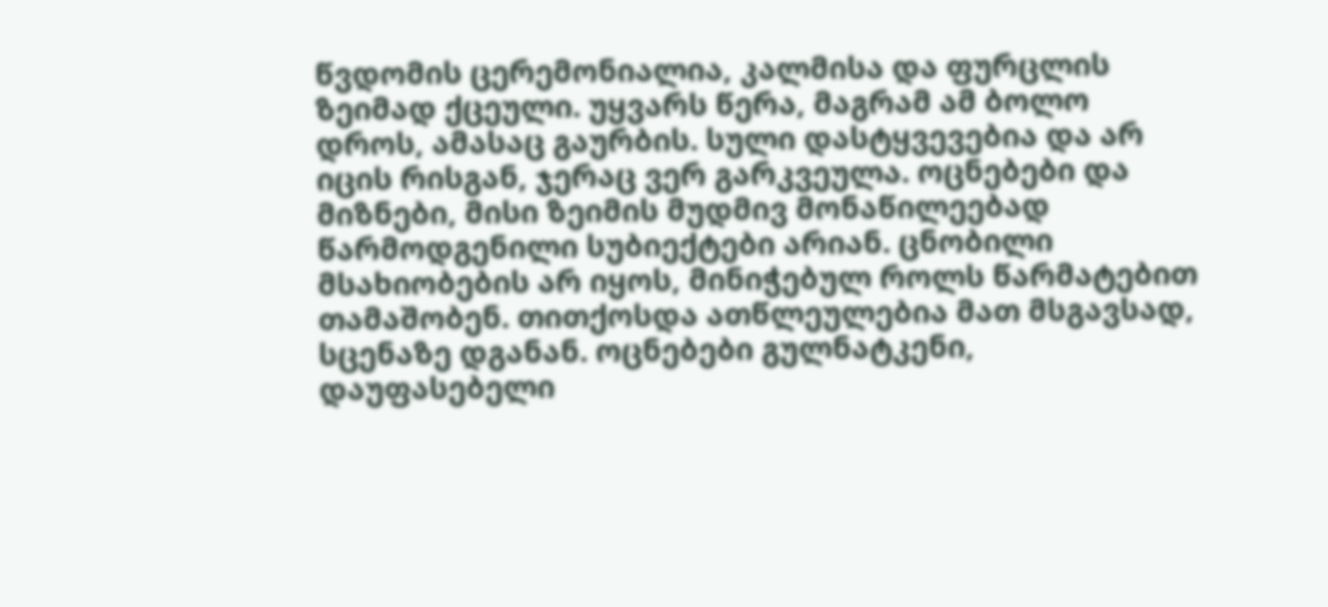წვდომის ცერემონიალია, კალმისა და ფურცლის ზეიმად ქცეული. უყვარს წერა, მაგრამ ამ ბოლო დროს, ამასაც გაურბის. სული დასტყვევებია და არ იცის რისგან, ჯერაც ვერ გარკვეულა. ოცნებები და მიზნები, მისი ზეიმის მუდმივ მონაწილეებად წარმოდგენილი სუბიექტები არიან. ცნობილი მსახიობების არ იყოს, მინიჭებულ როლს წარმატებით თამაშობენ. თითქოსდა ათწლეულებია მათ მსგავსად, სცენაზე დგანან. ოცნებები გულნატკენი, დაუფასებელი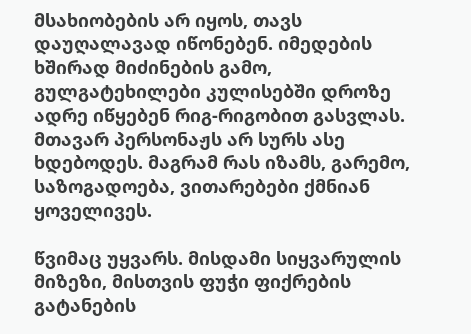მსახიობების არ იყოს, თავს დაუღალავად იწონებენ. იმედების ხშირად მიძინების გამო, გულგატეხილები კულისებში დროზე ადრე იწყებენ რიგ-რიგობით გასვლას. მთავარ პერსონაჟს არ სურს ასე ხდებოდეს. მაგრამ რას იზამს, გარემო, საზოგადოება, ვითარებები ქმნიან ყოველივეს.

წვიმაც უყვარს. მისდამი სიყვარულის მიზეზი, მისთვის ფუჭი ფიქრების გატანების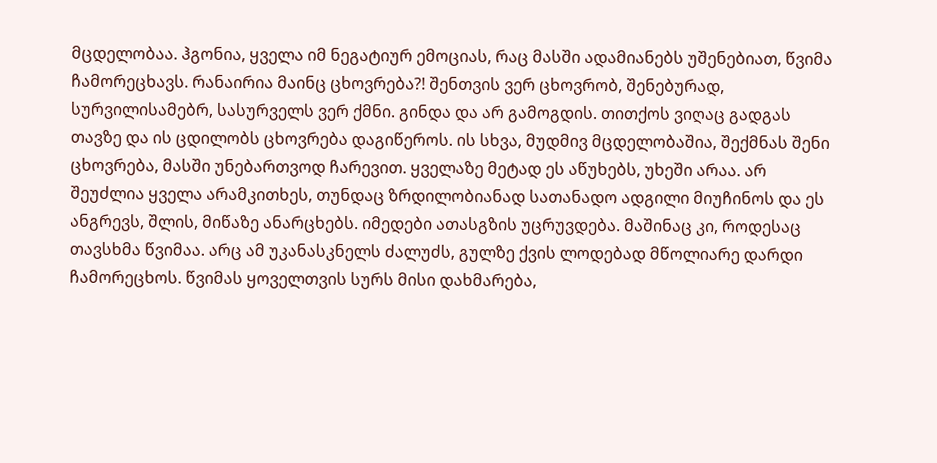მცდელობაა. ჰგონია, ყველა იმ ნეგატიურ ემოციას, რაც მასში ადამიანებს უშენებიათ, წვიმა ჩამორეცხავს. რანაირია მაინც ცხოვრება?! შენთვის ვერ ცხოვრობ, შენებურად, სურვილისამებრ, სასურველს ვერ ქმნი. გინდა და არ გამოგდის. თითქოს ვიღაც გადგას თავზე და ის ცდილობს ცხოვრება დაგიწეროს. ის სხვა, მუდმივ მცდელობაშია, შექმნას შენი ცხოვრება, მასში უნებართვოდ ჩარევით. ყველაზე მეტად ეს აწუხებს, უხეში არაა. არ შეუძლია ყველა არამკითხეს, თუნდაც ზრდილობიანად სათანადო ადგილი მიუჩინოს და ეს ანგრევს, შლის, მიწაზე ანარცხებს. იმედები ათასგზის უცრუვდება. მაშინაც კი, როდესაც თავსხმა წვიმაა. არც ამ უკანასკნელს ძალუძს, გულზე ქვის ლოდებად მწოლიარე დარდი ჩამორეცხოს. წვიმას ყოველთვის სურს მისი დახმარება,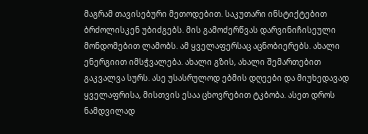მაგრამ თავისებური მეთოდებით. საკუთარი ინსტიქტებით ბრძოლისკენ უბიძგებს. მის გამოძერწვას დარვინიჩისეული მონდომებით ლამობს. ამ ყველაფერსაც აცნობიერებს. ახალი ენერგიით იმსჭვალება. ახალი გზის, ახალი შემართებით გაკვალვა სურს. ასე უსასრულოდ ებმის დღეები და მიუხედავად ყველაფრისა, მისთვის ესაა ცხოვრებით ტკბობა. ასეთ დროს ნამდვილად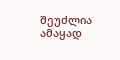შეუძლია ამაყად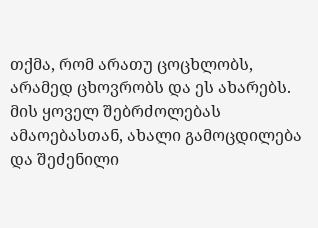თქმა, რომ არათუ ცოცხლობს, არამედ ცხოვრობს და ეს ახარებს. მის ყოველ შებრძოლებას ამაოებასთან, ახალი გამოცდილება და შეძენილი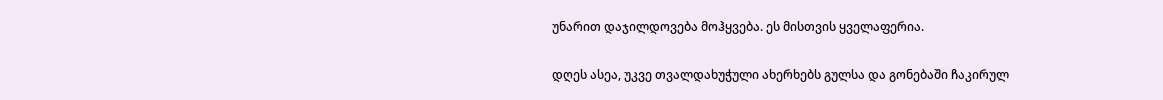უნარით დაჯილდოვება მოჰყვება. ეს მისთვის ყველაფერია.

დღეს ასეა, უკვე თვალდახუჭული ახერხებს გულსა და გონებაში ჩაკირულ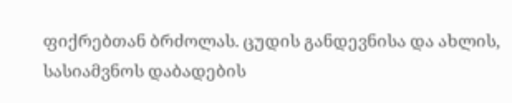ფიქრებთან ბრძოლას. ცუდის განდევნისა და ახლის, სასიამვნოს დაბადების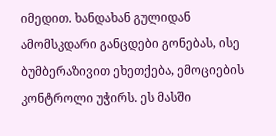იმედით. ხანდახან გულიდან ამომსკდარი განცდები გონებას, ისე ბუმბერაზივით ეხეთქება, ემოციების კონტროლი უჭირს. ეს მასში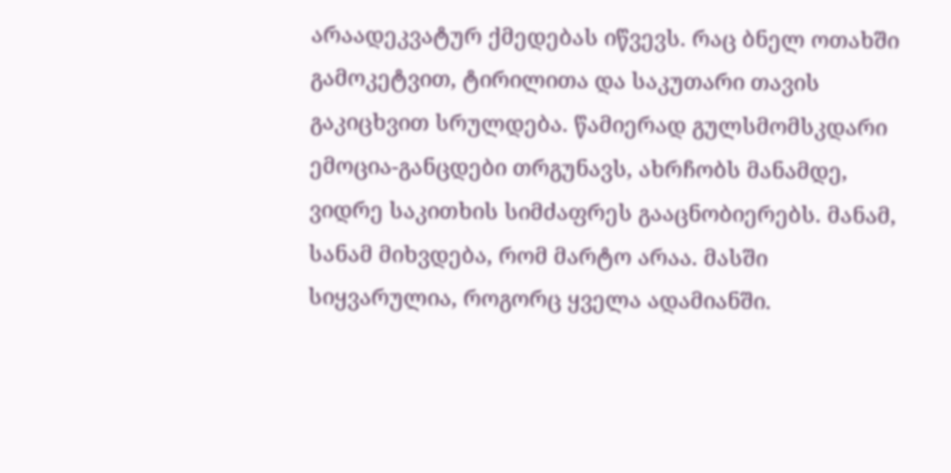არაადეკვატურ ქმედებას იწვევს. რაც ბნელ ოთახში გამოკეტვით, ტირილითა და საკუთარი თავის გაკიცხვით სრულდება. წამიერად გულსმომსკდარი ემოცია-განცდები თრგუნავს, ახრჩობს მანამდე, ვიდრე საკითხის სიმძაფრეს გააცნობიერებს. მანამ, სანამ მიხვდება, რომ მარტო არაა. მასში სიყვარულია, როგორც ყველა ადამიანში.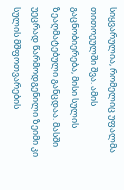სიყვარულია, რომელიც უფალმა თითოეულში შვა. ამის გაცნობიერება, მისი სულის ზეაღმატებული განცდაა. მასში უეცრად წარმოდგენილი ზეიმი კი სულის მშფოთვარების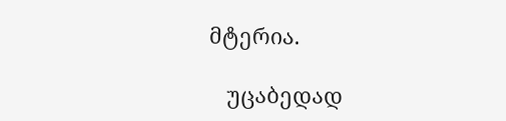მტერია.

   უცაბედად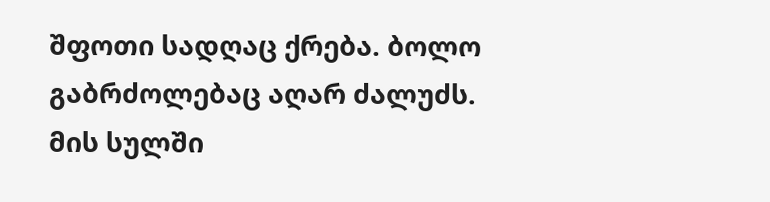შფოთი სადღაც ქრება. ბოლო გაბრძოლებაც აღარ ძალუძს. მის სულში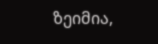ზეიმია,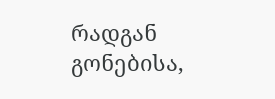რადგან გონებისა,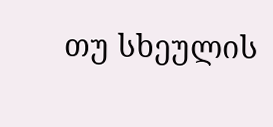თუ სხეულის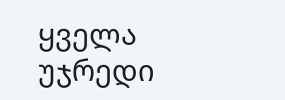ყველა უჯრედი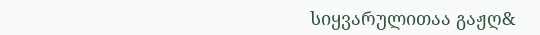სიყვარულითაა გაჟღ&